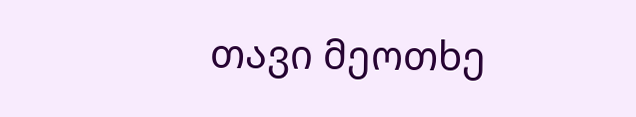თავი მეოთხე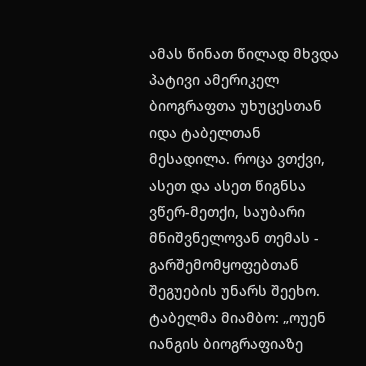ამას წინათ წილად მხვდა პატივი ამერიკელ ბიოგრაფთა უხუცესთან იდა ტაბელთან მესადილა. როცა ვთქვი, ასეთ და ასეთ წიგნსა ვწერ-მეთქი, საუბარი მნიშვნელოვან თემას - გარშემომყოფებთან შეგუების უნარს შეეხო.
ტაბელმა მიამბო: „ოუენ იანგის ბიოგრაფიაზე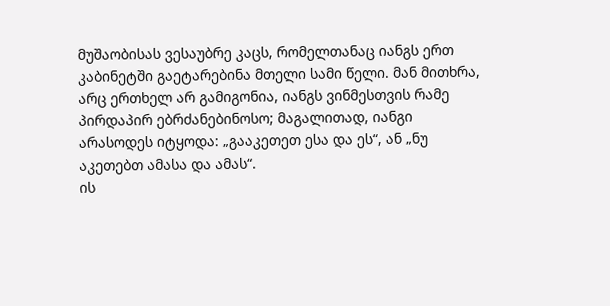მუშაობისას ვესაუბრე კაცს, რომელთანაც იანგს ერთ კაბინეტში გაეტარებინა მთელი სამი წელი. მან მითხრა, არც ერთხელ არ გამიგონია, იანგს ვინმესთვის რამე პირდაპირ ებრძანებინოსო; მაგალითად, იანგი არასოდეს იტყოდა: „გააკეთეთ ესა და ეს“, ან „ნუ აკეთებთ ამასა და ამას“.
ის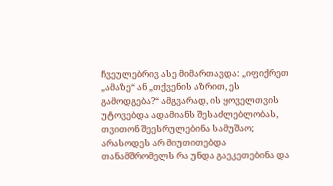ჩვეულებრივ ასე მიმართავდა: „იფიქრეთ „ამაზე“ ან „თქვენის აზრით, ეს გამოდგება?“ ამგვარად, ის ყოველთვის უტოვებდა ადამიანს შესაძლებლობას, თვითონ შეესრულებინა სამუშაო; არასოდეს არ მიუთითებდა თანამშრომელს რა უნდა გაეკეთებინა და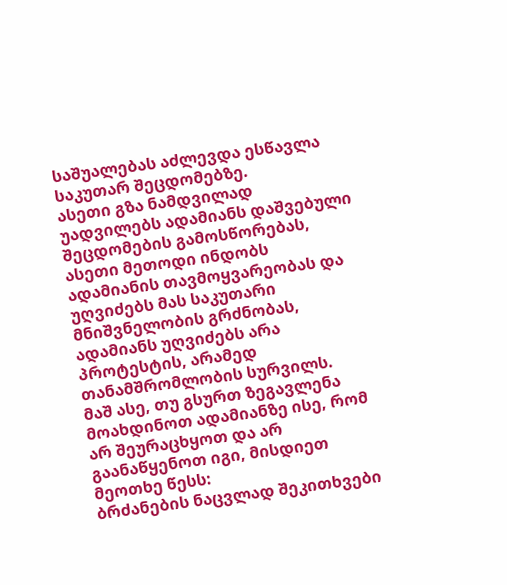საშუალებას აძლევდა ესწავლა საკუთარ შეცდომებზე.
ასეთი გზა ნამდვილად უადვილებს ადამიანს დაშვებული შეცდომების გამოსწორებას, ასეთი მეთოდი ინდობს ადამიანის თავმოყვარეობას და უღვიძებს მას საკუთარი მნიშვნელობის გრძნობას, ადამიანს უღვიძებს არა პროტესტის, არამედ თანამშრომლობის სურვილს.
მაშ ასე, თუ გსურთ ზეგავლენა მოახდინოთ ადამიანზე ისე, რომ არ შეურაცხყოთ და არ გაანაწყენოთ იგი, მისდიეთ მეოთხე წესს:
ბრძანების ნაცვლად შეკითხვები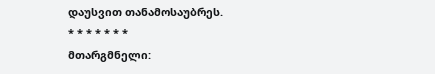დაუსვით თანამოსაუბრეს.
* * * * * * *
მთარგმნელი: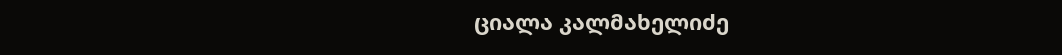ციალა კალმახელიძე